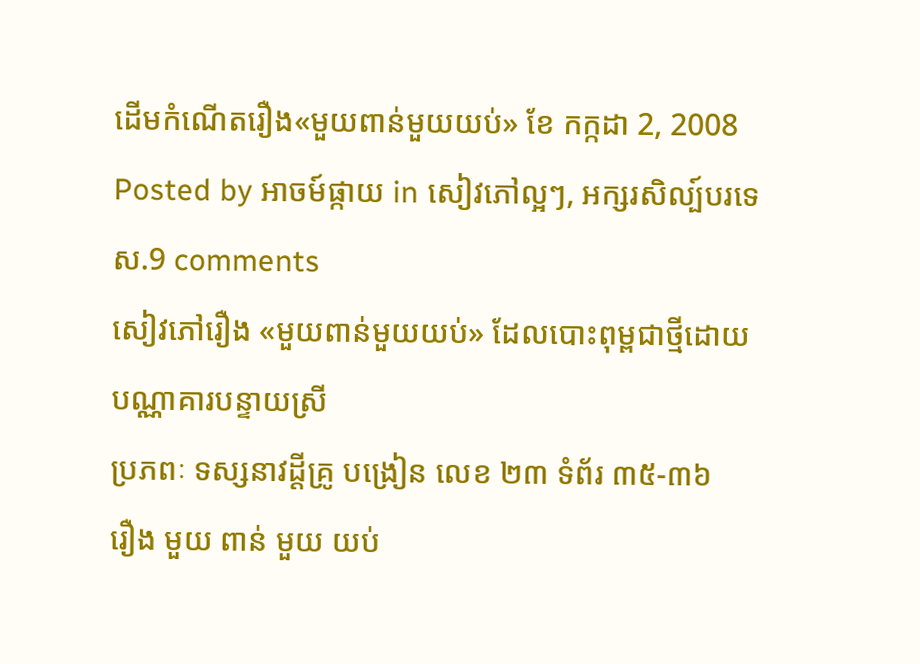ដើមកំណើតរឿង«មួយពាន់មួយយប់» ខែ កក្កដា 2, 2008
Posted by អាចម៍ផ្កាយ in សៀវភៅល្អៗ, អក្សរសិល្ប៍បរទេស.9 comments
សៀវភៅរឿង «មួយពាន់មួយយប់» ដែលបោះពុម្ពជាថ្មីដោយ
បណ្ណាគារបន្ទាយស្រី
ប្រភពៈ ទស្សនាវដ្តីគ្រូ បង្រៀន លេខ ២៣ ទំព័រ ៣៥-៣៦
រឿង មួយ ពាន់ មួយ យប់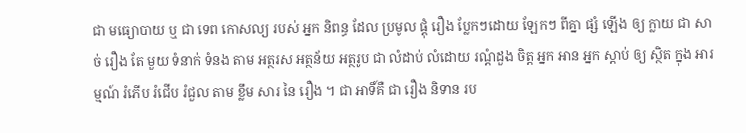ជា មធ្យោបាយ ឬ ជា ទេព កោសល្យ របស់ អ្នក និពន្ធ ដែល ប្រមូល ផ្តុំ រឿង ប្លែកៗដោយ ឡែកៗ ពីគ្នា ផ្សំ ឡើង ឲ្យ ក្លាយ ជា សាច់ រឿង តែ មួយ ទំនាក់ ទំនង តាម អត្ថរស អត្ថន័យ អត្ថរូប ជា លំដាប់ លំដោយ រណ្តំដួង ចិត្ត អ្នក អាន អ្នក ស្តាប់ ឲ្យ ស្ថិត ក្នុង អារម្មណ៍ រំភើប រំជើប រំជួល តាម ខ្លឹម សារ នៃ រឿង ។ ជា អាទិ៍គឺ ជា រឿង និទាន រប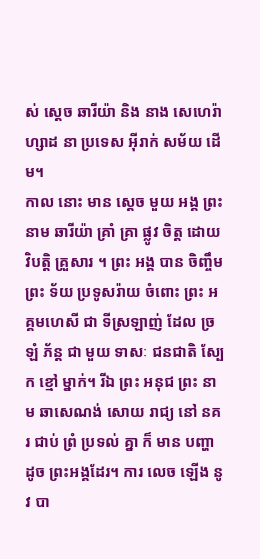ស់ ស្តេច ឆារីយ៉ា និង នាង សេហេរ៉ាហ្សាដ នា ប្រទេស អ៊ីរាក់ សម័យ ដើម។
កាល នោះ មាន ស្តេច មួយ អង្គ ព្រះនាម ឆារីយ៉ា គ្រាំ គ្រា ផ្លូវ ចិត្ត ដោយ វិបត្តិ គ្រួសារ ។ ព្រះ អង្គ បាន ចិញ្ចឹម ព្រះ ទ័យ ប្រទូសរ៉ាយ ចំពោះ ព្រះ អគ្គមហេសី ជា ទីស្រឡាញ់ ដែល ច្រឡំ ភ័ន្ត ជា មួយ ទាសៈ ជនជាតិ ស្បែក ខ្មៅ ម្នាក់។ រីឯ ព្រះ អនុជ ព្រះ នាម ឆាសេណង់ សោយ រាជ្យ នៅ នគរ ជាប់ ព្រំ ប្រទល់ គ្នា ក៏ មាន បញ្ហា ដូច ព្រះអង្គដែរ។ ការ លេច ឡើង នូវ បា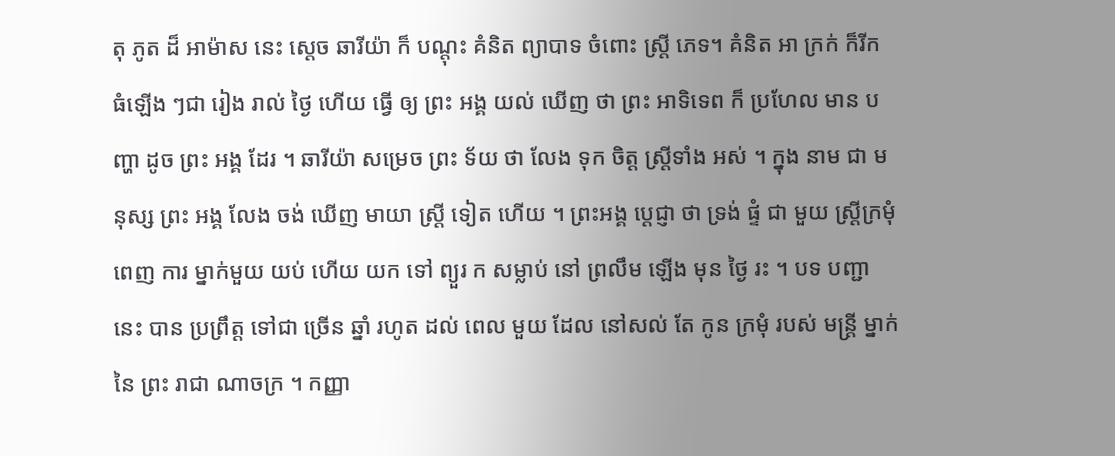តុ ភូត ដ៏ អាម៉ាស នេះ ស្តេច ឆារីយ៉ា ក៏ បណ្តុះ គំនិត ព្យាបាទ ចំពោះ ស្ត្រី ភេទ។ គំនិត អា ក្រក់ ក៏រីក ធំឡើង ៗជា រៀង រាល់ ថ្ងៃ ហើយ ធ្វើ ឲ្យ ព្រះ អង្គ យល់ ឃើញ ថា ព្រះ អាទិទេព ក៏ ប្រហែល មាន បញ្ហា ដូច ព្រះ អង្គ ដែរ ។ ឆារីយ៉ា សម្រេច ព្រះ ទ័យ ថា លែង ទុក ចិត្ត ស្ត្រីទាំង អស់ ។ ក្នុង នាម ជា មនុស្ស ព្រះ អង្គ លែង ចង់ ឃើញ មាយា ស្ត្រី ទៀត ហើយ ។ ព្រះអង្គ ប្តេជ្ញា ថា ទ្រង់ ផ្ទំ ជា មួយ ស្ត្រីក្រមុំ ពេញ ការ ម្នាក់មួយ យប់ ហើយ យក ទៅ ព្យួរ ក សម្លាប់ នៅ ព្រលឹម ឡើង មុន ថ្ងៃ រះ ។ បទ បញ្ជា នេះ បាន ប្រព្រឹត្ត ទៅជា ច្រើន ឆ្នាំ រហូត ដល់ ពេល មួយ ដែល នៅសល់ តែ កូន ក្រមុំ របស់ មន្ត្រី ម្នាក់ នៃ ព្រះ រាជា ណាចក្រ ។ កញ្ញា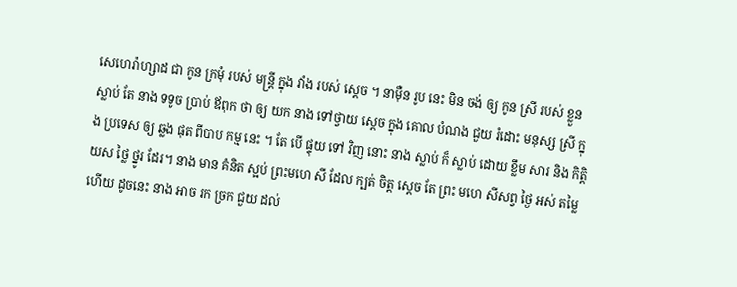សេហេរ៉ាហ្សាដ ជា កូន ក្រមុំ របស់ មន្រ្តី ក្នុង វាំង របស់ ស្តេច ។ នាម៉ឺន រូប នេះ មិន ចង់ ឲ្យ កូន ស្រី របស់ ខ្លួន ស្លាប់ តែ នាង ទទូច ប្រាប់ ឪពុក ថា ឲ្យ យក នាង ទៅថ្វាយ ស្តេច ក្នុង គោល បំណង ជួយ រំដោះ មនុស្ស ស្រី ក្នុង ប្រទេស ឲ្យ ឆ្លង ផុត ពីបាប កម្ម នេះ ។ តែ បើ ផ្ទុយ ទៅ វិញ នោះ នាង ស្លាប់ ក៏ ស្លាប់ ដោយ ខ្លឹម សារ និង កិត្តិ យស ថ្លៃ ថ្នូរ ដែរ។ នាង មាន គំនិត ស្អប់ ព្រះមហេ សី ដែល ក្បត់ ចិត្ត ស្តេច តែ ព្រះ មហេ សីសព្វ ថ្ងៃ អស់ តម្លៃ ហើយ ដូចនេះ នាង អាច រក ច្រក ជួយ ដល់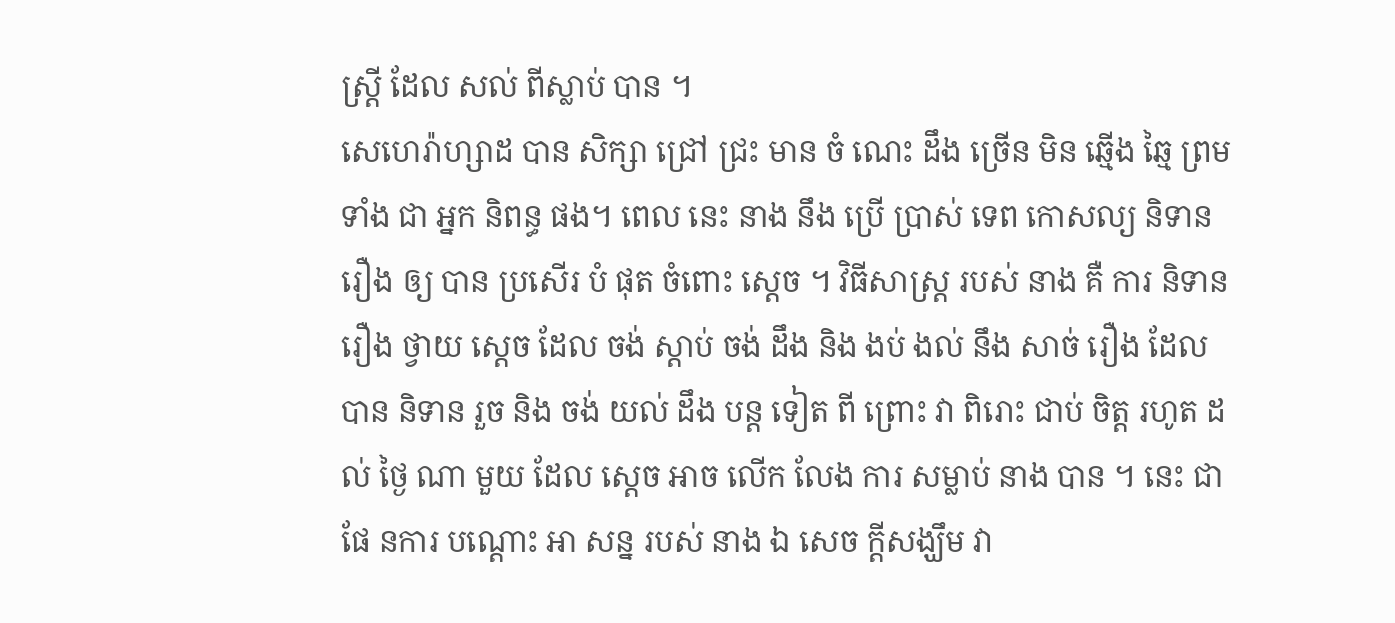ស្ត្រី ដែល សល់ ពីស្លាប់ បាន ។
សេហេរ៉ាហ្សាដ បាន សិក្សា ជ្រៅ ជ្រះ មាន ចំ ណេះ ដឹង ច្រើន មិន ឆ្មើង ឆ្មៃ ព្រម ទាំង ជា អ្នក និពន្ធ ផង។ ពេល នេះ នាង នឹង ប្រើ ប្រាស់ ទេព កោសល្យ និទាន រឿង ឲ្យ បាន ប្រសើរ បំ ផុត ចំពោះ ស្តេច ។ វិធីសាស្រ្ត របស់ នាង គឺ ការ និទាន រឿង ថ្វាយ ស្តេច ដែល ចង់ ស្តាប់ ចង់ ដឹង និង ងប់ ងល់ នឹង សាច់ រឿង ដែល បាន និទាន រួច និង ចង់ យល់ ដឹង បន្ត ទៀត ពី ព្រោះ វា ពិរោះ ជាប់ ចិត្ត រហូត ដល់ ថ្ងៃ ណា មួយ ដែល ស្តេច អាច លើក លែង ការ សម្លាប់ នាង បាន ។ នេះ ជា ផែ នការ បណ្តោះ អា សន្ន របស់ នាង ឯ សេច ក្តីសង្ឃឹម វា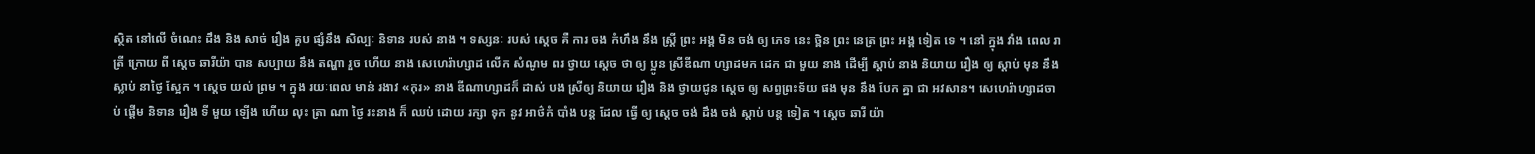ស្ថិត នៅលើ ចំណេះ ដឹង និង សាច់ រឿង គួប ផ្សំនឹង សិល្បៈ និទាន របស់ នាង ។ ទស្សនៈ របស់ ស្តេច គឺ ការ ចង កំហឹង នឹង ស្ត្រី ព្រះ អង្គ មិន ចង់ ឲ្យ ភេទ នេះ ថ្ពិន ព្រះ នេត្រ ព្រះ អង្គ ទៀត ទេ ។ នៅ ក្នុង វាំង ពេល រាត្រី ក្រោយ ពី ស្តេច ឆារីយ៉ា បាន សប្បាយ នឹង តណ្ហា រួច ហើយ នាង សេហេរ៉ាហ្សាដ លើក សំណូម ពរ ថ្វាយ ស្តេច ថា ឲ្យ ប្អូន ស្រីឌីណា ហ្សាដមក ដេក ជា មួយ នាង ដើម្បី ស្តាប់ នាង និយាយ រឿង ឲ្យ ស្តាប់ មុន នឹង ស្លាប់ នាថ្ងៃ ស្អែក ។ ស្តេច យល់ ព្រម ។ ក្នុង រយៈពេល មាន់ រងាវ «កុរ» នាង ឌីណាហ្សាដក៏ ដាស់ បង ស្រីឲ្យ និយាយ រឿង និង ថ្វាយជូន ស្តេច ឲ្យ សព្វព្រះទ័យ ផង មុន នឹង បែក គ្នា ជា អវសាន។ សេហេរ៉ាហ្សាដចាប់ ផ្តើម និទាន រឿង ទី មួយ ឡើង ហើយ លុះ ត្រា ណា ថ្ងៃ រះនាង ក៏ ឈប់ ដោយ រក្សា ទុក នូវ អាថ៌កំ បាំង បន្ត ដែល ធ្វើ ឲ្យ ស្តេច ចង់ ដឹង ចង់ ស្តាប់ បន្ត ទៀត ។ ស្តេច ឆារី យ៉ា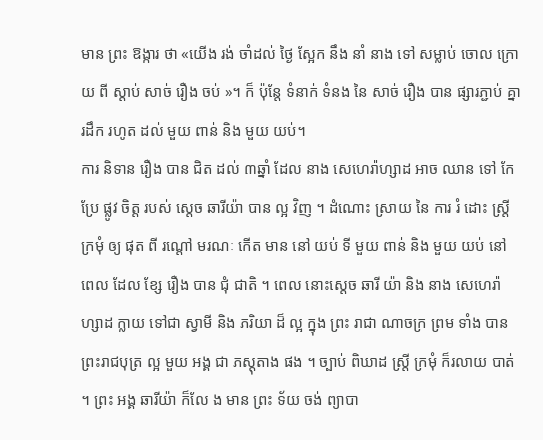មាន ព្រះ ឱង្ការ ថា «យើង រង់ ចាំដល់ ថ្ងៃ ស្អែក នឹង នាំ នាង ទៅ សម្លាប់ ចោល ក្រោយ ពី ស្តាប់ សាច់ រឿង ចប់ »។ ក៏ ប៉ុន្តែ ទំនាក់ ទំនង នៃ សាច់ រឿង បាន ផ្សារភ្ជាប់ គ្នារដឹក រហូត ដល់ មួយ ពាន់ និង មួយ យប់។
ការ និទាន រឿង បាន ជិត ដល់ ៣ឆ្នាំ ដែល នាង សេហេរ៉ាហ្សាដ អាច ឈាន ទៅ កែ ប្រែ ផ្លូវ ចិត្ត របស់ ស្តេច ឆារីយ៉ា បាន ល្អ វិញ ។ ដំណោះ ស្រាយ នៃ ការ រំ ដោះ ស្រ្តីក្រមុំ ឲ្យ ផុត ពី រណ្តៅ មរណៈ កើត មាន នៅ យប់ ទី មួយ ពាន់ និង មួយ យប់ នៅ ពេល ដែល ខ្សែ រឿង បាន ជុំ ជាតិ ។ ពេល នោះស្តេច ឆារី យ៉ា និង នាង សេហេរ៉ា ហ្សាដ ក្លាយ ទៅជា ស្វាមី និង ភរិយា ដ៏ ល្អ ក្នុង ព្រះ រាជា ណាចក្រ ព្រម ទាំង បាន ព្រះរាជបុត្រ ល្អ មួយ អង្គ ជា ភស្តុតាង ផង ។ ច្បាប់ ពិឃាដ ស្ត្រី ក្រមុំ ក៏រលាយ បាត់ ។ ព្រះ អង្គ ឆារីយ៉ា ក៏លែ ង មាន ព្រះ ទ័យ ចង់ ព្យាបា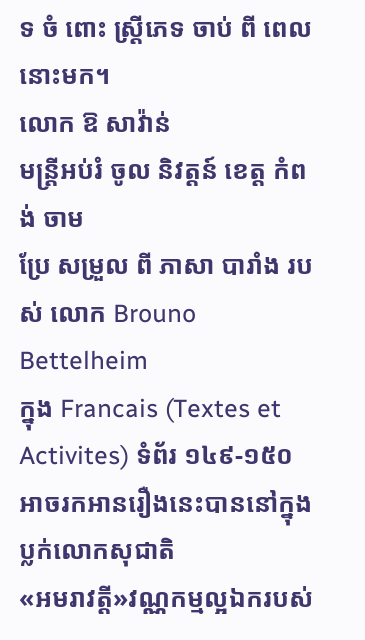ទ ចំ ពោះ ស្ត្រីភេទ ចាប់ ពី ពេល នោះមក។
លោក ឱ សាវ៉ាន់
មន្តី្រអប់រំ ចូល និវត្តន៍ ខេត្ត កំពង់ ចាម
ប្រែ សម្រួល ពី ភាសា បារាំង របស់ លោក Brouno Bettelheim
ក្នុង Francais (Textes et Activites) ទំព័រ ១៤៩-១៥០
អាចរកអានរឿងនេះបាននៅក្នុងប្លក់លោកសុជាតិ
«អមរាវត្តី»វណ្ណកម្មល្អឯករបស់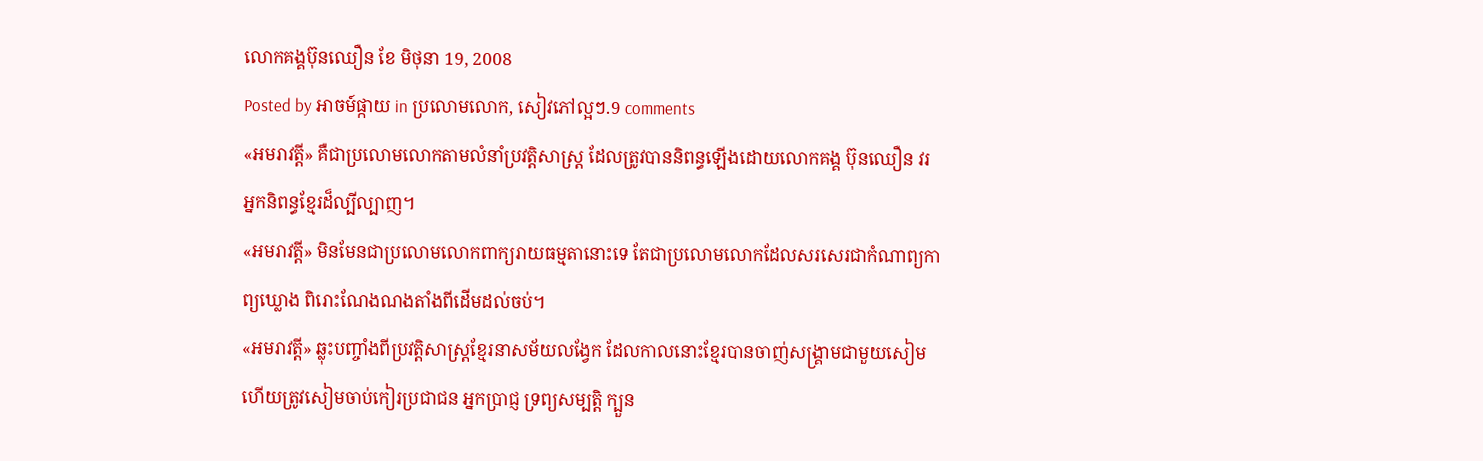លោកគង្គប៊ុនឈឿន ខែ មិថុនា 19, 2008
Posted by អាចម៍ផ្កាយ in ប្រលោមលោក, សៀវភៅល្អៗ.9 comments
«អមរាវត្តី» គឺជាប្រលោមលោកតាមលំនាំប្រវត្តិសាស្រ្ត ដែលត្រូវបាននិពន្ធឡើងដោយលោកគង្គ ប៊ុនឈឿន វរអ្នកនិពន្ធខ្មែរដ៏ល្បីល្បាញ។
«អមរាវត្តី» មិនមែនជាប្រលោមលោកពាក្យរាយធម្មតានោះទេ តែជាប្រលោមលោកដែលសរសេរជាកំណាព្យកាព្យឃ្លោង ពិរោះណែងណងតាំងពីដើមដល់ចប់។
«អមរាវត្តី» ឆ្លុះបញ្ចាំងពីប្រវត្តិសាស្ត្រខ្មែរនាសម័យលង្វែក ដែលកាលនោះខ្មែរបានចាញ់សង្គ្រាមជាមួយសៀម ហើយត្រូវសៀមចាប់កៀរប្រជាជន អ្នកប្រាជ្ញ ទ្រព្យសម្បត្តិ ក្បួន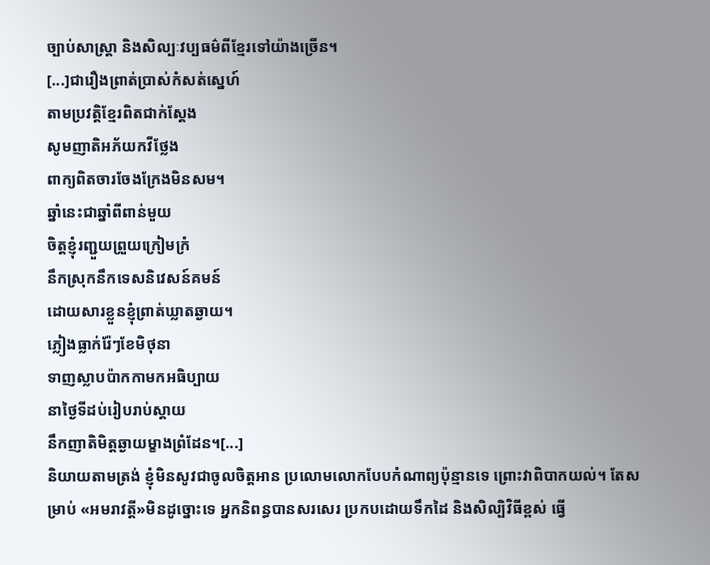ច្បាប់សាស្ត្រា និងសិល្បៈវប្បធម៌ពីខ្មែរទៅយ៉ាងច្រើន។
[...]ជារឿងព្រាត់ប្រាស់កំសត់ស្នេហ៍
តាមប្រវត្តិខ្មែរពិតជាក់ស្តែង
សូមញាតិអភ័យកវីថ្លែង
ពាក្យពិតចារចែងក្រែងមិនសម។
ឆ្នាំនេះជាឆ្នាំពីពាន់មួយ
ចិត្តខ្ញុំរញ្ជួយព្រួយក្រៀមក្រំ
នឹកស្រុកនឹកទេសនិវេសន៍គមន៍
ដោយសារខ្លួនខ្ញុំព្រាត់ឃ្លាតឆ្ងាយ។
ភ្លៀងធ្លាក់រ៉ែៗខែមិថុនា
ទាញស្លាបប៉ាកកាមកអធិប្បាយ
នាថ្ងៃទីដប់រៀបរាប់ស្តាយ
នឹកញាតិមិត្តឆ្ងាយម្ខាងព្រំដែន។[...]
និយាយតាមត្រង់ ខ្ញុំមិនសូវជាចូលចិត្តអាន ប្រលោមលោកបែបកំណាព្យប៉ុន្មានទេ ព្រោះវាពិបាកយល់។ តែសម្រាប់ «អមរាវត្តី»មិនដូច្នោះទេ អ្នកនិពន្ធបានសរសេរ ប្រកបដោយទឹកដៃ និងសិល្បិវិធីខ្ពស់ ធ្វើ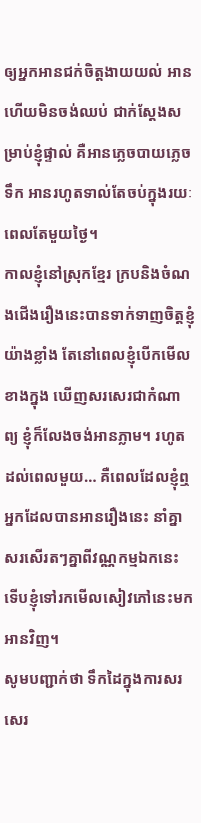ឲ្យអ្នកអានជក់ចិត្តងាយយល់ អានហើយមិនចង់ឈប់ ជាក់ស្តែងសម្រាប់ខ្ញុំផ្ទាល់ គឺអានភ្លេចបាយភ្លេចទឹក អានរហូតទាល់តែចប់ក្នុងរយៈពេលតែមួយថ្ងៃ។
កាលខ្ញុំនៅស្រុកខ្មែរ ក្របនិងចំណងជើងរឿងនេះបានទាក់ទាញចិត្តខ្ញុំយ៉ាងខ្លាំង តែនៅពេលខ្ញុំបើកមើលខាងក្នុង ឃើញសរសេរជាកំណាព្យ ខ្ញុំក៏លែងចង់អានភ្លាម។ រហូតដល់ពេលមួយ… គឺពេលដែលខ្ញុំឮអ្នកដែលបានអានរឿងនេះ នាំគ្នាសរសើរតៗគ្នាពីវណ្ណកម្មឯកនេះ ទើបខ្ញុំទៅរកមើលសៀវភៅនេះមកអានវិញ។
សូមបញ្ជាក់ថា ទឹកដៃក្នុងការសរសេរ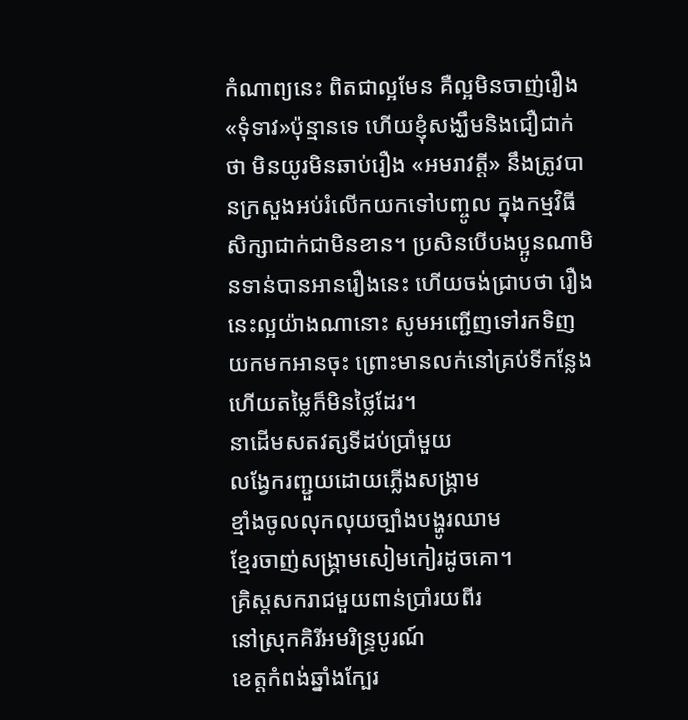កំណាព្យនេះ ពិតជាល្អមែន គឺល្អមិនចាញ់រឿង «ទុំទាវ»ប៉ុន្មានទេ ហើយខ្ញុំសង្ឃឹមនិងជឿជាក់ថា មិនយូរមិនឆាប់រឿង «អមរាវត្តី» នឹងត្រូវបានក្រសួងអប់រំលើកយកទៅបញ្ចូល ក្នុងកម្មវិធីសិក្សាជាក់ជាមិនខាន។ ប្រសិនបើបងប្អូនណាមិនទាន់បានអានរឿងនេះ ហើយចង់ជ្រាបថា រឿងនេះល្អយ៉ាងណានោះ សូមអញ្ជើញទៅរកទិញយកមកអានចុះ ព្រោះមានលក់នៅគ្រប់ទីកន្លែង ហើយតម្លៃក៏មិនថ្លៃដែរ។
នាដើមសតវត្សទីដប់ប្រាំមួយ
លង្វែករញ្ជួយដោយភ្លើងសង្គ្រាម
ខ្មាំងចូលលុកលុយច្បាំងបង្ហូរឈាម
ខ្មែរចាញ់សង្គ្រាមសៀមកៀរដូចគោ។
គ្រិស្តសករាជមួយពាន់ប្រាំរយពីរ
នៅស្រុកគិរីអមរិន្ទ្របូរណ៍
ខេត្តកំពង់ឆ្នាំងក្បែរ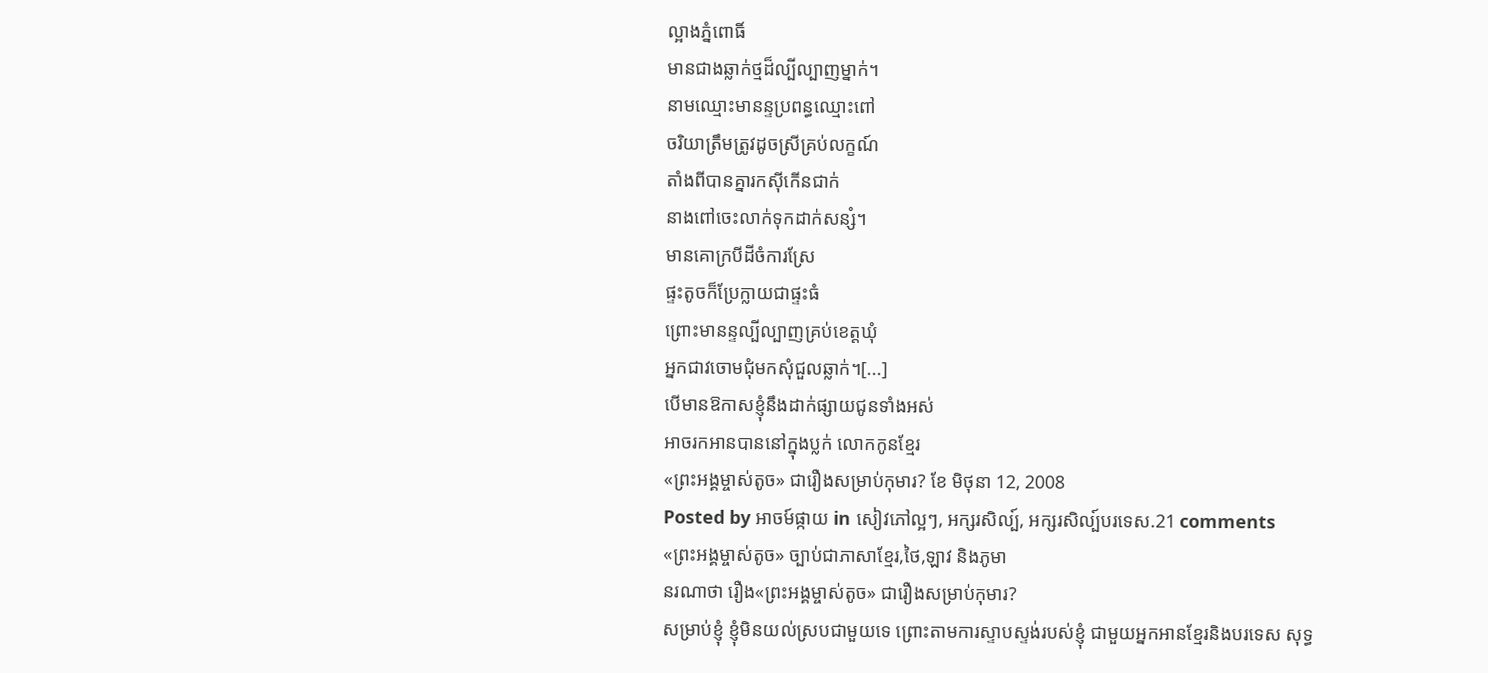ល្អាងភ្នំពោធិ៍
មានជាងឆ្លាក់ថ្មដ៏ល្បីល្បាញម្នាក់។
នាមឈ្មោះមានន្ទប្រពន្ធឈ្មោះពៅ
ចរិយាត្រឹមត្រូវដូចស្រីគ្រប់លក្ខណ៍
តាំងពីបានគ្នារកស៊ីកើនជាក់
នាងពៅចេះលាក់ទុកដាក់សន្សំ។
មានគោក្របីដីចំការស្រែ
ផ្ទះតូចក៏ប្រែក្លាយជាផ្ទះធំ
ព្រោះមានន្ទល្បីល្បាញគ្រប់ខេត្តឃុំ
អ្នកជាវចោមជុំមកសុំជួលឆ្លាក់។[...]
បើមានឱកាសខ្ញុំនឹងដាក់ផ្សាយជូនទាំងអស់
អាចរកអានបាននៅក្នុងប្លក់ លោកកូនខ្មែរ
«ព្រះអង្គម្ចាស់តូច» ជារឿងសម្រាប់កុមារ? ខែ មិថុនា 12, 2008
Posted by អាចម៍ផ្កាយ in សៀវភៅល្អៗ, អក្សរសិល្ប៍, អក្សរសិល្ប៍បរទេស.21 comments
«ព្រះអង្គម្ចាស់តូច» ច្បាប់ជាភាសាខ្មែរ,ថៃ,ឡាវ និងភូមា
នរណាថា រឿង«ព្រះអង្គម្ចាស់តូច» ជារឿងសម្រាប់កុមារ?
សម្រាប់ខ្ញុំ ខ្ញុំមិនយល់ស្របជាមួយទេ ព្រោះតាមការស្ទាបស្ទង់របស់ខ្ញុំ ជាមួយអ្នកអានខ្មែរនិងបរទេស សុទ្ធ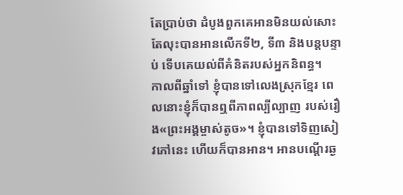តែប្រាប់ថា ដំបូងពួកគេអានមិនយល់សោះ តែលុះបានអានលើកទី២, ទី៣ និងបន្តបន្ទាប់ ទើបគេយល់ពីគំនិតរបស់អ្នកនិពន្ធ។
កាលពីឆ្នាំទៅ ខ្ញុំបានទៅលេងស្រុកខ្មែរ ពេលនោះខ្ញុំក៏បានឮពីភាពល្បីល្បាញ របស់រឿង«ព្រះអង្គម្ចាស់តូច»។ ខ្ញុំបានទៅទិញសៀវភៅនេះ ហើយក៏បានអាន។ អានបណ្តើរឆ្ង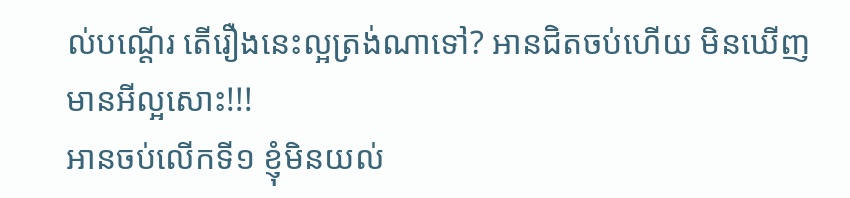ល់បណ្តើរ តើរឿងនេះល្អត្រង់ណាទៅ? អានជិតចប់ហើយ មិនឃើញមានអីល្អសោះ!!!
អានចប់លើកទី១ ខ្ញុំមិនយល់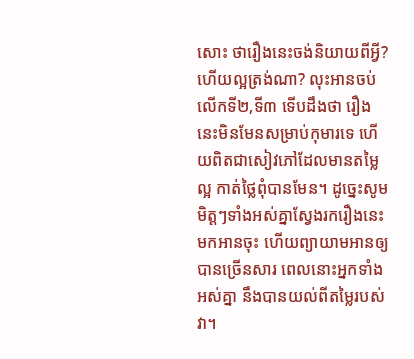សោះ ថារឿងនេះចង់និយាយពីអ្វី? ហើយល្អត្រង់ណា? លុះអានចប់លើកទី២,ទី៣ ទើបដឹងថា រឿងនេះមិនមែនសម្រាប់កុមារទេ ហើយពិតជាសៀវភៅដែលមានតម្លៃល្អ កាត់ថ្លៃពុំបានមែន។ ដូច្នេះសូមមិត្តៗទាំងអស់គ្នាស្វែងរករឿងនេះមកអានចុះ ហើយព្យាយាមអានឲ្យបានច្រើនសារ ពេលនោះអ្នកទាំងអស់គ្នា នឹងបានយល់ពីតម្លៃរបស់វា។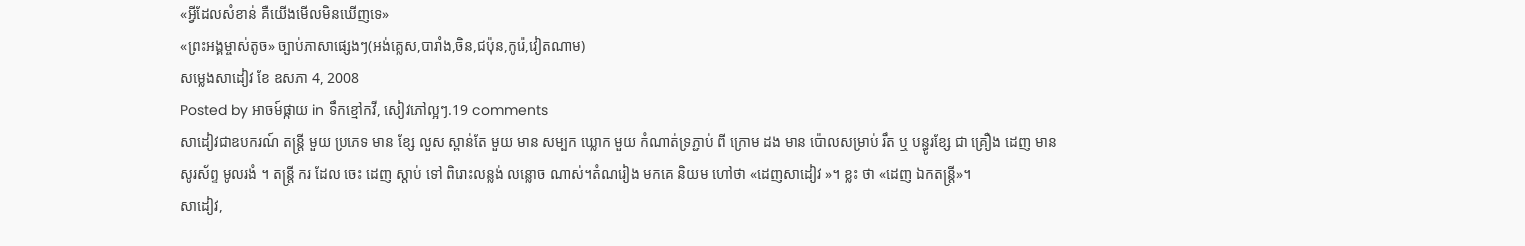«អ្វីដែលសំខាន់ គឺយើងមើលមិនឃើញទេ»
«ព្រះអង្គម្ចាស់តូច» ច្បាប់ភាសាផ្សេងៗ(អង់គ្លេស,បារាំង,ចិន,ជប៉ុន,កូរ៉េ,វៀតណាម)
សម្លេងសាដៀវ ខែ ឧសភា 4, 2008
Posted by អាចម៍ផ្កាយ in ទឹកខ្មៅកវី, សៀវភៅល្អៗ.19 comments
សាដៀវជាឧបករណ៍ តន្ត្រី មួយ ប្រភេទ មាន ខ្សែ លួស ស្ពាន់តែ មួយ មាន សម្បក ឃ្លោក មួយ កំណាត់ទ្រភ្ជាប់ ពី ក្រោម ដង មាន ប៉ោលសម្រាប់ រឹត ឬ បន្ធូរខ្សែ ជា គ្រឿង ដេញ មាន សូរស័ព្ទ មូលរងំ ។ តន្រ្តី ករ ដែល ចេះ ដេញ ស្តាប់ ទៅ ពិរោះលន្លង់ លន្លោច ណាស់។តំណរៀង មកគេ និយម ហៅថា «ដេញសាដៀវ »។ ខ្លះ ថា «ដេញ ឯកតន្ត្រី»។
សាដៀវ,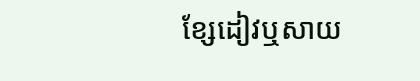ខ្សែដៀវឬសាយ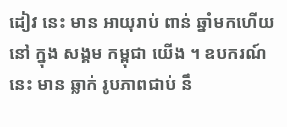ដៀវ នេះ មាន អាយុរាប់ ពាន់ ឆ្នាំមកហើយ នៅ ក្នុង សង្គម កម្ពុជា យើង ។ ឧបករណ៍នេះ មាន ឆ្លាក់ រូបភាពជាប់ នឹ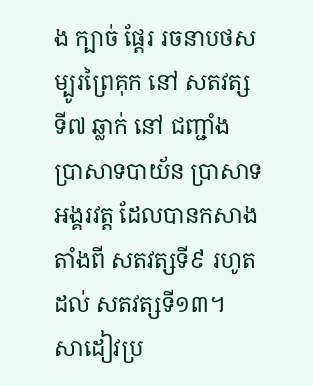ង ក្បាច់ ផ្តែរ រចនាបថសម្បូរព្រៃគុក នៅ សតវត្សទី៧ ឆ្លាក់ នៅ ជញ្ជាំង ប្រាសាទបាយ័ន ប្រាសាទអង្គរវត្ត ដែលបានកសាង តាំងពី សតវត្សទី៩ រហូត ដល់ សតវត្សទី១៣។
សាដៀវប្រ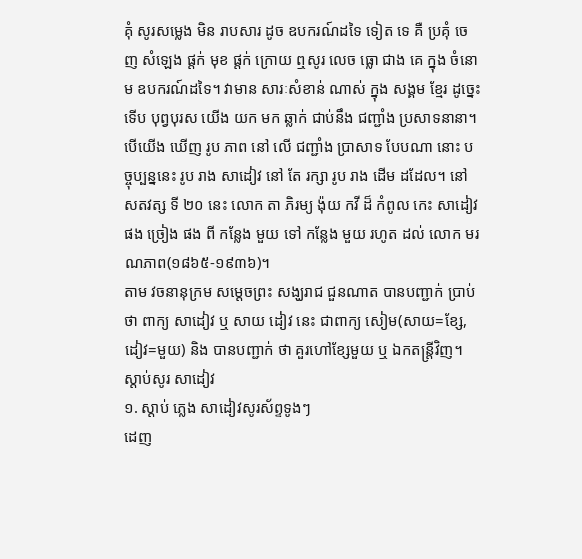គុំ សូរសម្លេង មិន រាបសារ ដូច ឧបករណ៍ដទៃ ទៀត ទេ គឺ ប្រគុំ ចេញ សំឡេង ផ្តក់ មុខ ផ្តក់ ក្រោយ ឮសូរ លេច ធ្លោ ជាង គេ ក្នុង ចំនោម ឧបករណ៍ដទៃ។ វាមាន សារៈសំខាន់ ណាស់ ក្នុង សង្គម ខ្មែរ ដូច្នេះ ទើប បុព្វបុរស យើង យក មក ឆ្លាក់ ជាប់នឹង ជញ្ជាំង ប្រសាទនានា។ បើយើង ឃើញ រូប ភាព នៅ លើ ជញ្ជាំង ប្រាសាទ បែបណា នោះ បច្ចុប្បន្ននេះ រូប រាង សាដៀវ នៅ តែ រក្សា រូប រាង ដើម ដដែល។ នៅ សតវត្ស ទី ២០ នេះ លោក តា ភិរម្យ ង៉ុយ កវី ដ៏ កំពូល កេះ សាដៀវ ផង ច្រៀង ផង ពី កន្លែង មួយ ទៅ កន្លែង មួយ រហូត ដល់ លោក មរណភាព(១៨៦៥-១៩៣៦)។
តាម វចនានុក្រម សម្តេចព្រះ សង្ឃរាជ ជួនណាត បានបញ្ជាក់ ប្រាប់ថា ពាក្យ សាដៀវ ឬ សាយ ដៀវ នេះ ជាពាក្យ សៀម(សាយ=ខ្សែ, ដៀវ=មួយ) និង បានបញ្ជាក់ ថា គួរហៅខ្សែមួយ ឬ ឯកតន្រ្តីវិញ។
ស្តាប់សូរ សាដៀវ
១. ស្តាប់ ភ្លេង សាដៀវសូរស័ព្ទទូងៗ
ដេញ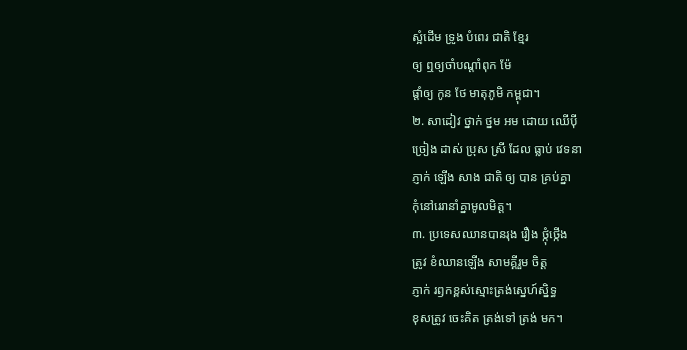ស្អំដើម ទ្រូង បំពេរ ជាតិ ខ្មែរ
ឲ្យ ឮឲ្យចាំបណ្តាំពុក ម៉ែ
ផ្តាំឲ្យ កូន ថែ មាតុភូមិ កម្ពុជា។
២. សាដៀវ ថ្នាក់ ថ្នម អម ដោយ ឈើប៉ី
ច្រៀង ដាស់ ប្រុស ស្រី ដែល ធ្លាប់ វេទនា
ភ្ញាក់ ឡើង សាង ជាតិ ឲ្យ បាន គ្រប់គ្នា
កុំនៅរេរានាំគ្នាមូលមិត្ត។
៣. ប្រទេសឈានបានរុង រឿង ថ្កុំថ្កើង
ត្រូវ ខំឈានឡើង សាមគ្គីរួម ចិត្ត
ភ្ញាក់ រឭកខ្ពស់ស្មោះត្រង់ស្នេហ៍ស្និទ្ធ
ខុសត្រូវ ចេះគិត ត្រង់ទៅ ត្រង់ មក។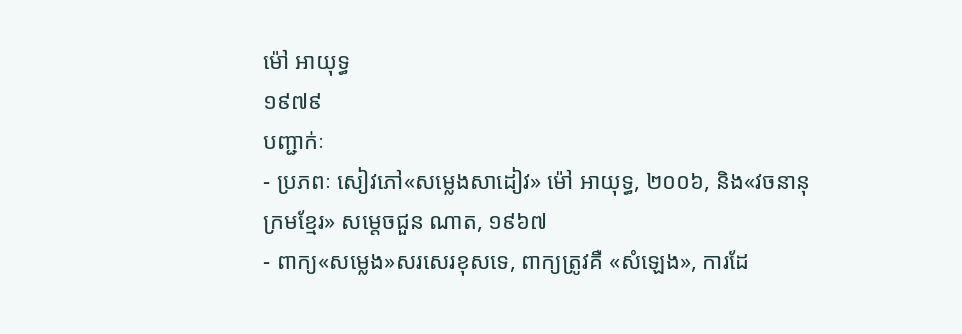ម៉ៅ អាយុទ្ធ
១៩៧៩
បញ្ជាក់ៈ
- ប្រភពៈ សៀវភៅ«សម្លេងសាដៀវ» ម៉ៅ អាយុទ្ធ, ២០០៦, និង«វចនានុក្រមខ្មែរ» សម្តេចជួន ណាត, ១៩៦៧
- ពាក្យ«សម្លេង»សរសេរខុសទេ, ពាក្យត្រូវគឺ «សំឡេង», ការដែ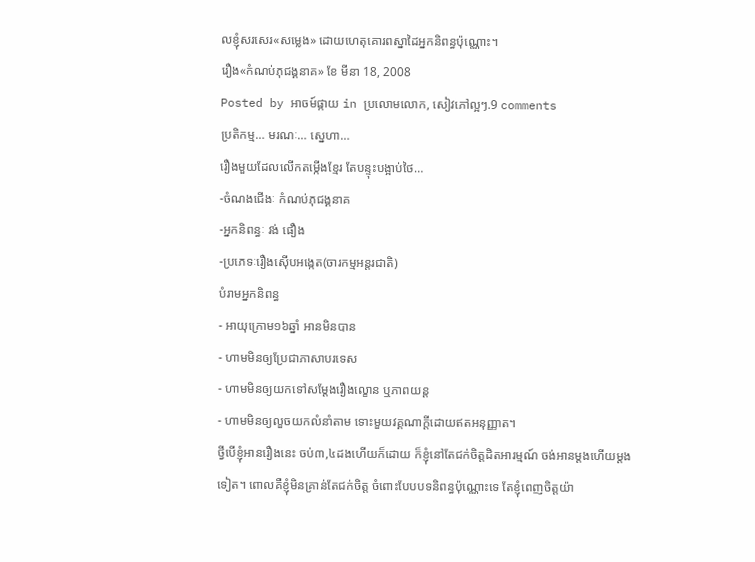លខ្ញុំសរសេរ«សម្លេង» ដោយហេតុគោរពស្នាដៃអ្នកនិពន្ធប៉ុណ្ណោះ។
រឿង«កំណប់ភុជង្គនាគ» ខែ មីនា 18, 2008
Posted by អាចម៍ផ្កាយ in ប្រលោមលោក, សៀវភៅល្អៗ.9 comments
ប្រតិកម្ម… មរណៈ… ស្នេហា…
រឿងមួយដែលលើកតម្កើងខ្មែរ តែបន្ទុះបង្អាប់ថៃ…
-ចំណងជើងៈ កំណប់ភុជង្គនាគ
-អ្នកនិពន្ធៈ វង់ ផឿង
-ប្រភេទៈរឿងស៊ើបអង្កេត(ចារកម្មអន្តរជាតិ)
បំរាមអ្នកនិពន្ធ
- អាយុក្រោម១៦ឆ្នាំ អានមិនបាន
- ហាមមិនឲ្យប្រែជាភាសាបរទេស
- ហាមមិនឲ្យយកទៅសម្តែងរឿងល្ខោន ឬភាពយន្ត
- ហាមមិនឲ្យលួចយកលំនាំតាម ទោះមួយវគ្គណាក្តីដោយឥតអនុញ្ញាត។
ថ្វីបើខ្ញុំអានរឿងនេះ ចប់៣,៤ដងហើយក៏ដោយ ក៏ខ្ញុំនៅតែជក់ចិត្តដិតអារម្មណ៍ ចង់អានម្តងហើយម្តងទៀត។ ពោលគឺខ្ញុំមិនគ្រាន់តែជក់ចិត្ត ចំពោះបែបបទនិពន្ធប៉ុណ្ណោះទេ តែខ្ញុំពេញចិត្តយ៉ា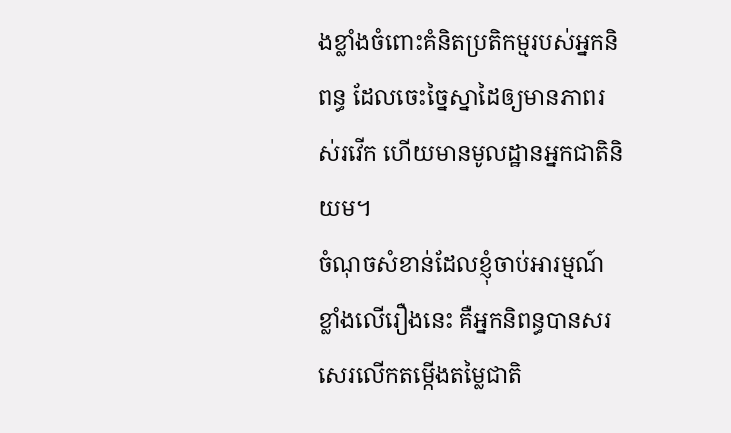ងខ្លាំងចំពោះគំនិតប្រតិកម្មរបស់អ្នកនិពន្ធ ដែលចេះច្នៃស្នាដៃឲ្យមានភាពរស់រវើក ហើយមានមូលដ្ឋានអ្នកជាតិនិយម។
ចំណុចសំខាន់ដែលខ្ញុំចាប់អារម្មណ៍ខ្លាំងលើរឿងនេះ គឺអ្នកនិពន្ធបានសរសេរលើកតម្កើងតម្លៃជាតិ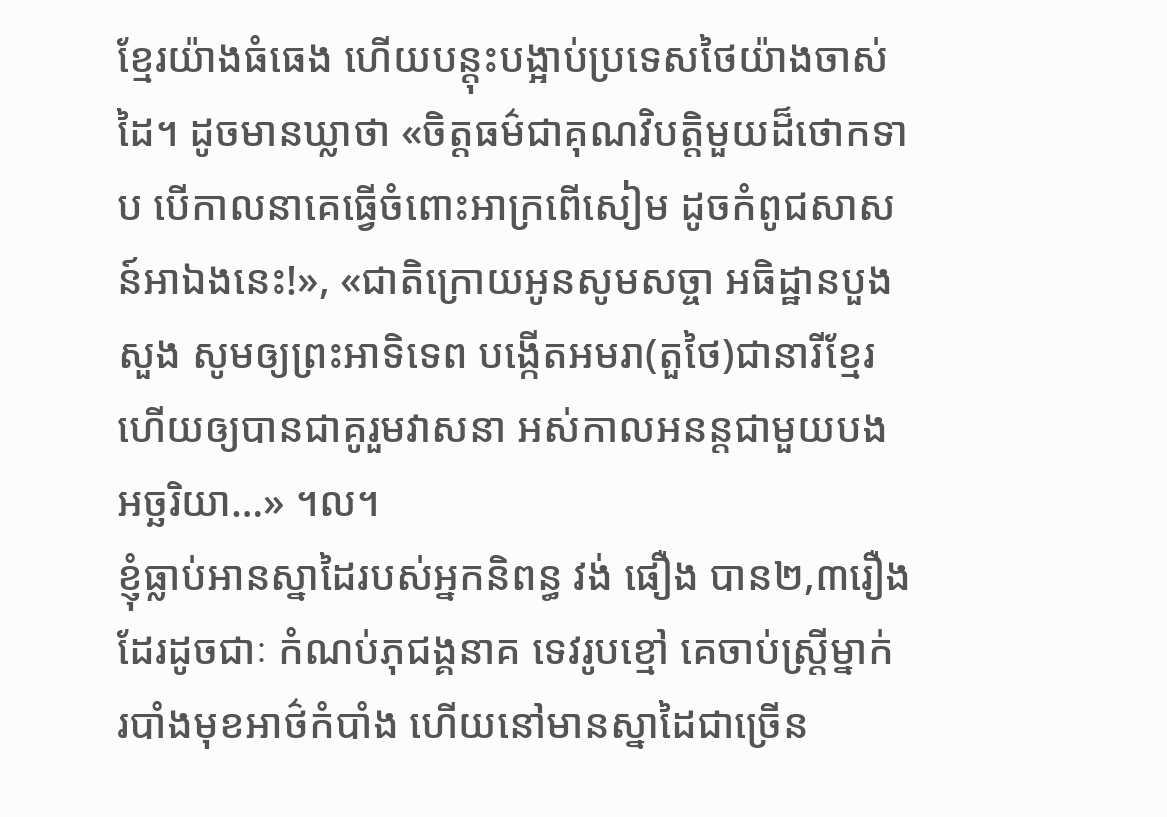ខ្មែរយ៉ាងធំធេង ហើយបន្តុះបង្អាប់ប្រទេសថៃយ៉ាងចាស់ដៃ។ ដូចមានឃ្លាថា «ចិត្តធម៌ជាគុណវិបត្តិមួយដ៏ថោកទាប បើកាលនាគេធ្វើចំពោះអាក្រពើសៀម ដូចកំពូជសាសន៍អាឯងនេះ!», «ជាតិក្រោយអូនសូមសច្ចា អធិដ្ឋានបួងសួង សូមឲ្យព្រះអាទិទេព បង្កើតអមរា(តួថៃ)ជានារីខ្មែរ ហើយឲ្យបានជាគូរួមវាសនា អស់កាលអនន្តជាមួយបងអច្ឆរិយា…» ។ល។
ខ្ញុំធ្លាប់អានស្នាដៃរបស់អ្នកនិពន្ធ វង់ ផឿង បាន២,៣រឿងដែរដូចជាៈ កំណប់ភុជង្គនាគ ទេវរូបខ្មៅ គេចាប់ស្ត្រីម្នាក់ របាំងមុខអាថ៌កំបាំង ហើយនៅមានស្នាដៃជាច្រើន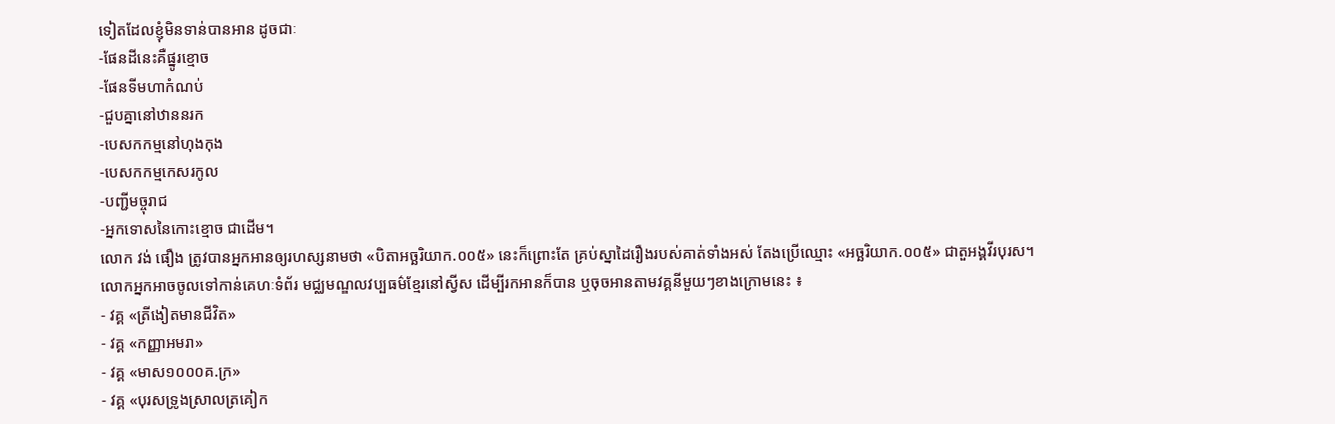ទៀតដែលខ្ញុំមិនទាន់បានអាន ដូចជាៈ
-ផែនដីនេះគឺផ្នូរខ្មោច
-ផែនទីមហាកំណប់
-ជួបគ្នានៅឋាននរក
-បេសកកម្មនៅហុងកុង
-បេសកកម្មកេសរកូល
-បញ្ជីមច្ចុរាជ
-អ្នកទោសនៃកោះខ្មោច ជាដើម។
លោក វង់ ផឿង ត្រូវបានអ្នកអានឲ្យរហស្សនាមថា «បិតាអច្ឆរិយាក.០០៥» នេះក៏ព្រោះតែ គ្រប់ស្នាដៃរឿងរបស់គាត់ទាំងអស់ តែងប្រើឈ្មោះ «អច្ឆរិយាក.០០៥» ជាតួអង្គវីរបុរស។
លោកអ្នកអាចចូលទៅកាន់គេហៈទំព័រ មជ្ឈមណ្ឌលវប្បធម៌ខ្មែរនៅស្វីស ដើម្បីរកអានក៏បាន ឬចុចអានតាមវគ្គនីមួយៗខាងក្រោមនេះ ៖
- វគ្គ «ត្រីងៀតមានជីវិត»
- វគ្គ «កញ្ញាអមរា»
- វគ្គ «មាស១០០០គ.ក្រ»
- វគ្គ «បុរសទ្រូងស្រាលត្រគៀក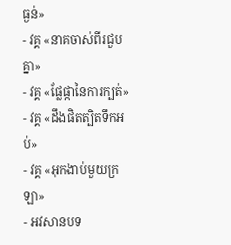ធ្ងន់»
- វគ្គ «នាគចាស់ពីរជួបគ្នា»
- វគ្គ «ផ្លែផ្កានៃការក្បត់»
- វគ្គ «ដឹងផិតត្បិតទឹកអប់»
- វគ្គ «អុកងាប់មួយក្រឡា»
- អវសានបទ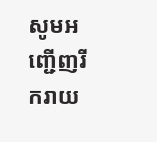សូមអញ្ជើញរីករាយ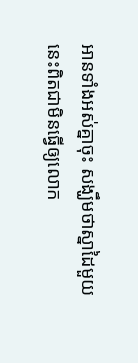អានទាំងអស់គ្នាចុះ សង្ឃឹមថាស្នាដៃមួយនេះពិតជាមិនធ្វើឲ្យលោក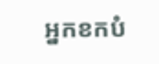អ្នកខកបំ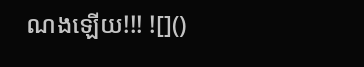ណងឡើយ!!! ![]()